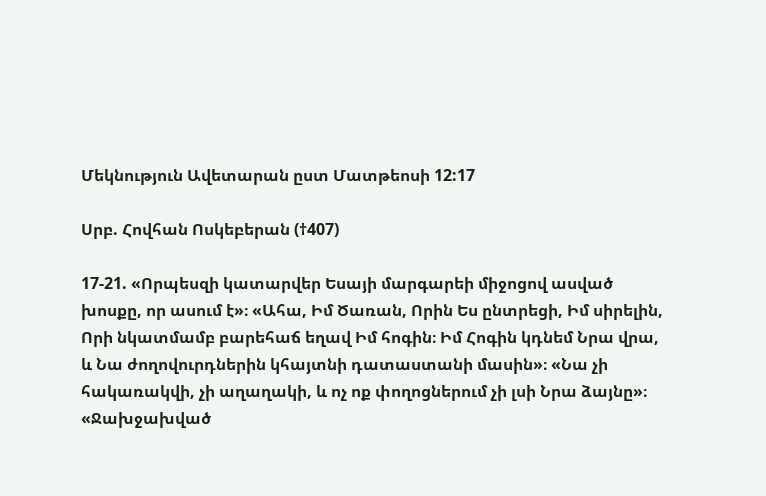Մեկնություն Ավետարան ըստ Մատթեոսի 12:17

Սրբ. Հովհան Ոսկեբերան (†407)

17-21. «Որպեսզի կատարվեր Եսայի մարգարեի միջոցով ասված խոսքը, որ ասում է»։ «Ահա, Իմ Ծառան, Որին Ես ընտրեցի, Իմ սիրելին, Որի նկատմամբ բարեհաճ եղավ Իմ հոգին։ Իմ Հոգին կդնեմ Նրա վրա, և Նա ժողովուրդներին կհայտնի դատաստանի մասին»։ «Նա չի հակառակվի, չի աղաղակի, և ոչ ոք փողոցներում չի լսի Նրա ձայնը»։ «Ջախջախված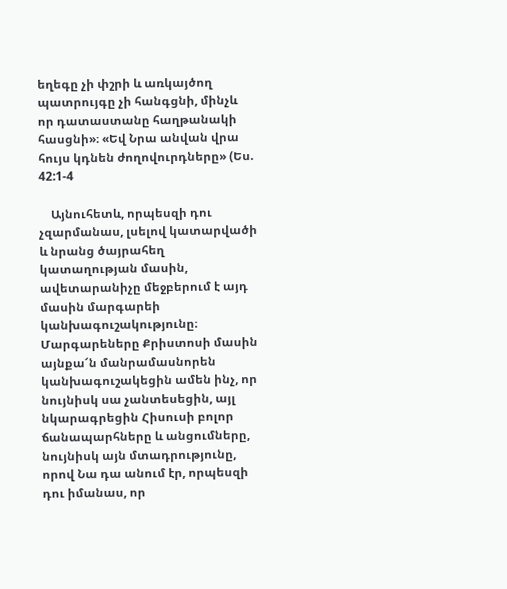եղեգը չի փշրի և առկայծող պատրույգը չի հանգցնի, մինչև որ դատաստանը հաղթանակի հասցնի»։ «Եվ Նրա անվան վրա հույս կդնեն ժողովուրդները» (Ես. 42:1-4

    Այնուհետև, որպեսզի դու չզարմանաս, լսելով կատարվածի և նրանց ծայրահեղ կատաղության մասին, ավետարանիչը մեջբերում է այդ մասին մարգարեի կանխագուշակությունը։ Մարգարեները Քրիստոսի մասին այնքա՜ն մանրամասնորեն կանխագուշակեցին ամեն ինչ, որ նույնիսկ սա չանտեսեցին, այլ նկարագրեցին Հիսուսի բոլոր ճանապարհները և անցումները, նույնիսկ այն մտադրությունը, որով Նա դա անում էր, որպեսզի դու իմանաս, որ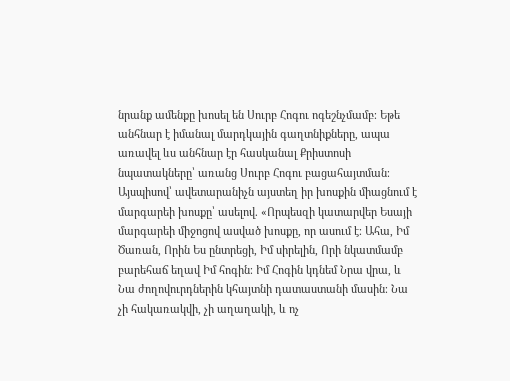նրանք ամենքը խոսել են Սուրբ Հոգու ոգեշնչմամբ։ Եթե անհնար է իմանալ մարդկային գաղտնիքները, ապա առավել ևս անհնար էր հասկանալ Քրիստոսի նպատակները՝ առանց Սուրբ Հոգու բացահայտման։ Այսպիսով՝ ավետարանիչն այստեղ իր խոսքին միացնում է մարգարեի խոսքը՝ ասելով. «Որպեսզի կատարվեր Եսայի մարգարեի միջոցով ասված խոսքը, որ ասում է։ Ահա, Իմ Ծառան, Որին Ես ընտրեցի, Իմ սիրելին, Որի նկատմամբ բարեհաճ եղավ Իմ հոգին։ Իմ Հոգին կդնեմ Նրա վրա, և Նա ժողովուրդներին կհայտնի դատաստանի մասին։ Նա չի հակառակվի, չի աղաղակի, և ոչ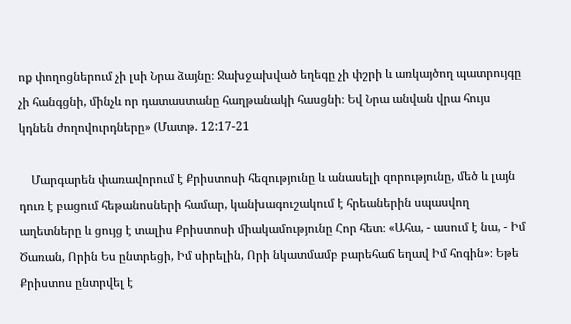ոք փողոցներում չի լսի Նրա ձայնը։ Ջախջախված եղեգը չի փշրի և առկայծող պատրույգը չի հանգցնի, մինչև որ դատաստանը հաղթանակի հասցնի։ Եվ Նրա անվան վրա հույս կդնեն ժողովուրդները» (Մատթ. 12:17-21

    Մարգարեն փառավորում է Քրիստոսի հեզությունը և անասելի զորությունը, մեծ և լայն դուռ է բացում հեթանոսների համար, կանխագուշակում է հրեաներին սպասվող աղետները և ցույց է տալիս Քրիստոսի միակամությունը Հոր հետ։ «Ահա, - ասում է նա, - Իմ Ծառան, Որին Ես ընտրեցի, Իմ սիրելին, Որի նկատմամբ բարեհաճ եղավ Իմ հոգին»։ Եթե Քրիստոս ընտրվել է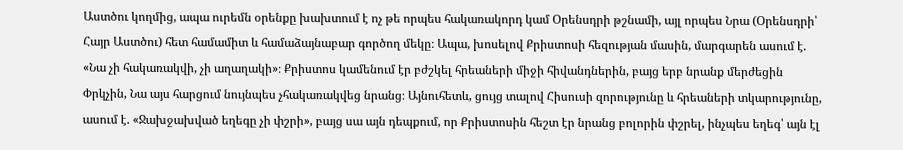Աստծու կողմից, ապա ուրեմն օրենքը խախտում է ոչ թե որպես հակառակորդ կամ Օրենսդրի թշնամի, այլ որպես Նրա (Օրենսդրի՝ Հայր Աստծու) հետ համամիտ և համաձայնաբար գործող մեկը։ Ապա, խոսելով Քրիստոսի հեզության մասին, մարգարեն ասում է. «Նա չի հակառակվի, չի աղաղակի»։ Քրիստոս կամենում էր բժշկել հրեաների միջի հիվանդներին, բայց երբ նրանք մերժեցին Փրկչին, Նա այս հարցում նույնպես չհակառակվեց նրանց։ Այնուհետև, ցույց տալով Հիսուսի զորությունը և հրեաների տկարությունը, ասում է. «Ջախջախված եղեգը չի փշրի», բայց սա այն դեպքում, որ Քրիստոսին հեշտ էր նրանց բոլորին փշրել, ինչպես եղեգ՝ այն էլ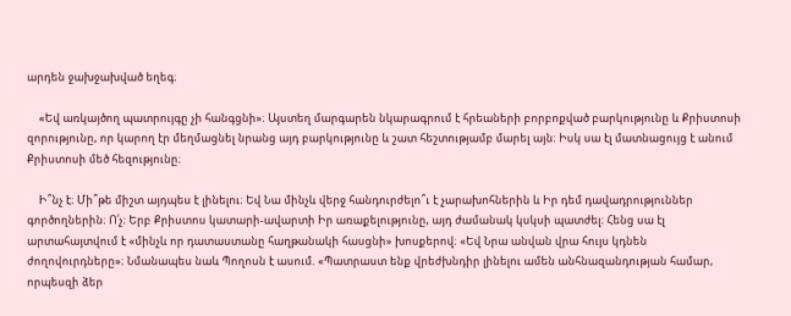արդեն ջախջախված եղեգ։

    «Եվ առկայծող պատրույգը չի հանգցնի»։ Այստեղ մարգարեն նկարագրում է հրեաների բորբոքված բարկությունը և Քրիստոսի զորությունը, որ կարող էր մեղմացնել նրանց այդ բարկությունը և շատ հեշտությամբ մարել այն։ Իսկ սա էլ մատնացույց է անում Քրիստոսի մեծ հեզությունը։

    Ի՞նչ է։ Մի՞թե միշտ այդպես է լինելու։ Եվ Նա մինչև վերջ հանդուրժելո՞ւ է չարախոհներին և Իր դեմ դավադրություններ գործողներին։ Ո՛չ։ Երբ Քրիստոս կատարի-ավարտի Իր առաքելությունը, այդ ժամանակ կսկսի պատժել։ Հենց սա էլ արտահայտվում է «մինչև որ դատաստանը հաղթանակի հասցնի» խոսքերով։ «Եվ Նրա անվան վրա հույս կդնեն ժողովուրդները»։ Նմանապես նաև Պողոսն է ասում. «Պատրաստ ենք վրեժխնդիր լինելու ամեն անհնազանդության համար, որպեսզի ձեր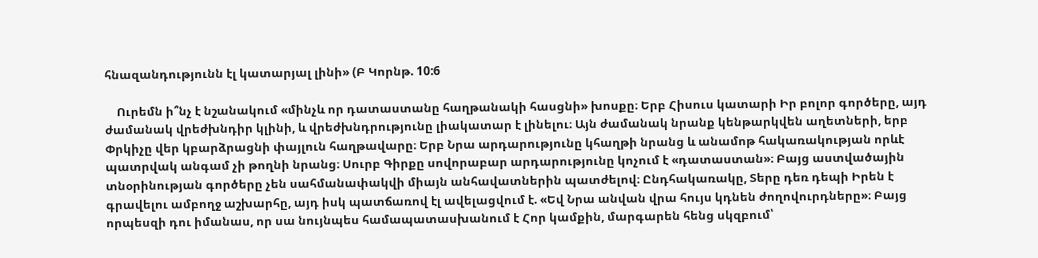հնազանդությունն էլ կատարյալ լինի» (Բ Կորնթ. 10:6

    Ուրեմն ի՞նչ է նշանակում «մինչև որ դատաստանը հաղթանակի հասցնի» խոսքը։ Երբ Հիսուս կատարի Իր բոլոր գործերը, այդ ժամանակ վրեժխնդիր կլինի, և վրեժխնդրությունը լիակատար է լինելու։ Այն ժամանակ նրանք կենթարկվեն աղետների, երբ Փրկիչը վեր կբարձրացնի փայլուն հաղթավարը։ Երբ Նրա արդարությունը կհաղթի նրանց և անամոթ հակառակության որևէ պատրվակ անգամ չի թողնի նրանց։ Սուրբ Գիրքը սովորաբար արդարությունը կոչում է «դատաստան»։ Բայց աստվածային տնօրինության գործերը չեն սահմանափակվի միայն անհավատներին պատժելով։ Ընդհակառակը, Տերը դեռ դեպի Իրեն է գրավելու ամբողջ աշխարհը, այդ իսկ պատճառով էլ ավելացվում է. «Եվ Նրա անվան վրա հույս կդնեն ժողովուրդները»։ Բայց որպեսզի դու իմանաս, որ սա նույնպես համապատասխանում է Հոր կամքին, մարգարեն հենց սկզբում՝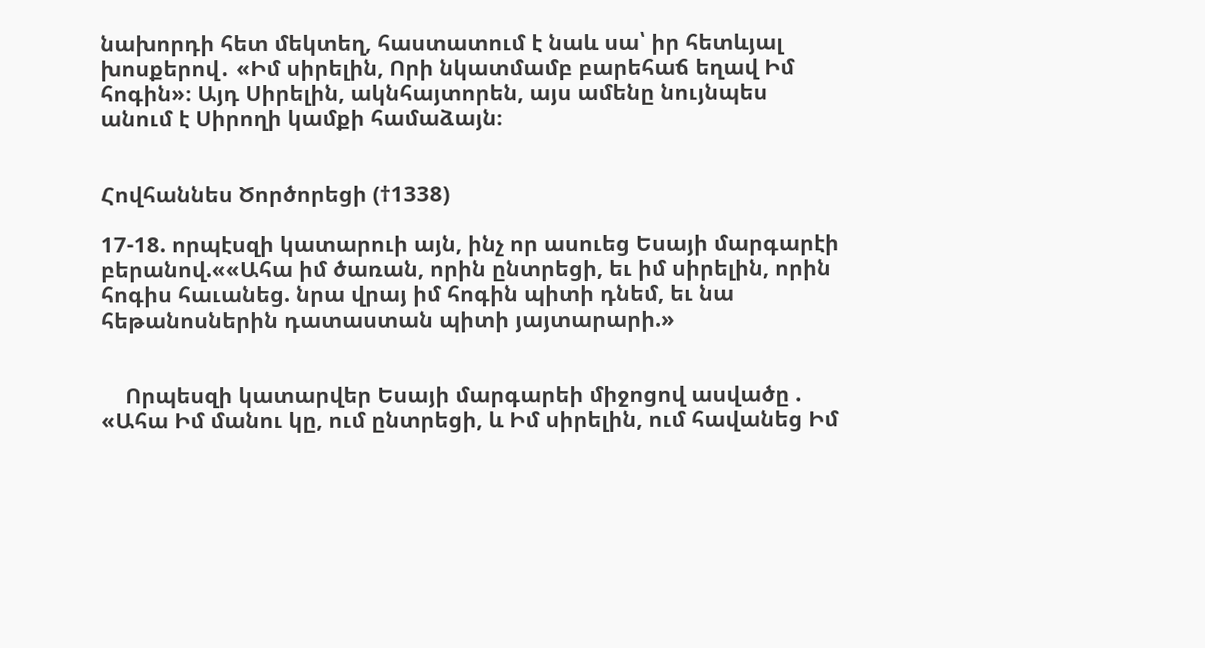նախորդի հետ մեկտեղ, հաստատում է նաև սա՝ իր հետևյալ խոսքերով․ «Իմ սիրելին, Որի նկատմամբ բարեհաճ եղավ Իմ հոգին»։ Այդ Սիրելին, ակնհայտորեն, այս ամենը նույնպես անում է Սիրողի կամքի համաձայն։


Հովհաննես Ծործորեցի (†1338)

17-18. որպէսզի կատարուի այն, ինչ որ ասուեց Եսայի մարգարէի բերանով.««Ահա իմ ծառան, որին ընտրեցի, եւ իմ սիրելին, որին հոգիս հաւանեց. նրա վրայ իմ հոգին պիտի դնեմ, եւ նա հեթանոսներին դատաստան պիտի յայտարարի.»


    Որպեսզի կատարվեր Եսայի մարգարեի միջոցով ասվածը . «Ահա Իմ մանու կը, ում ընտրեցի, և Իմ սիրելին, ում հավանեց Իմ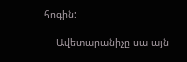հոգին:

    Ավետարանիչը սա այն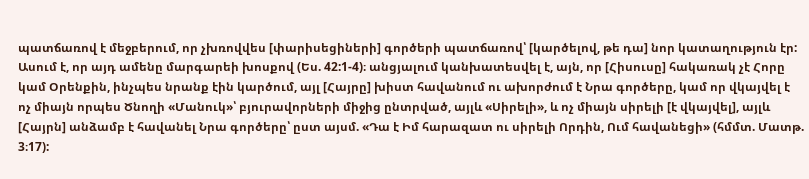պատճառով է մեջբերում, որ չխռովվես [փարիսեցիների] գործերի պատճառով՝ [կարծելով, թե դա] նոր կատաղություն էր: Ասում է, որ այդ ամենը մարգարեի խոսքով (Ես. 42:1-4)։ անցյալում կանխատեսվել է, այն, որ [Հիսուսը] հակառակ չէ Հորը կամ Օրենքին, ինչպես նրանք էին կարծում, այլ [Հայրը] խիստ հավանում ու ախորժում է Նրա գործերը, կամ որ վկայվել է ոչ միայն որպես Ծնողի «Մանուկ»՝ բյուրավորների միջից ընտրված, այլև «Սիրելի», և ոչ միայն սիրելի [է վկայվել], այլև [Հայրն] անձամբ է հավանել Նրա գործերը՝ ըստ այսմ. «Դա է Իմ հարազատ ու սիրելի Որդին, Ում հավանեցի» (հմմտ. Մատթ. 3։17):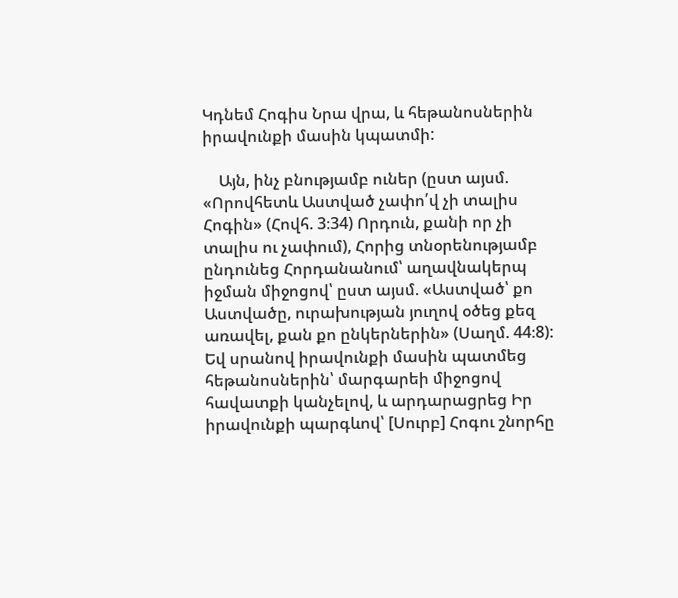Կդնեմ Հոգիս Նրա վրա, և հեթանոսներին իրավունքի մասին կպատմի:

    Այն, ինչ բնությամբ ուներ (ըստ այսմ. «Որովհետև Աստված չափո՛վ չի տալիս Հոգին» (Հովհ. 3։34) Որդուն, քանի որ չի տալիս ու չափում), Հորից տնօրենությամբ ընդունեց Հորդանանում՝ աղավնակերպ իջման միջոցով՝ ըստ այսմ. «Աստված՝ քո Աստվածը, ուրախության յուղով օծեց քեզ առավել, քան քո ընկերներին» (Սաղմ. 44։8): Եվ սրանով իրավունքի մասին պատմեց հեթանոսներին՝ մարգարեի միջոցով հավատքի կանչելով, և արդարացրեց Իր իրավունքի պարգևով՝ [Սուրբ] Հոգու շնորհը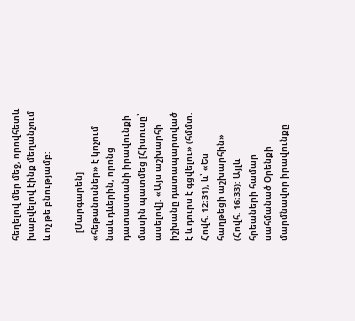հեղելով մեր մեջ, որովհետև խաբվելով էինք մեղանչում և ոչ թե բնությամբ:

    [Մարգարեն] «հեթանոսներ» է կոչում նաև դևերին, որոնց դատաստանի իրավունքի մասին պատմեց [Հիսուսը՝ ասելով]. «Այս աշխարհի իշխանը դատապարտված է և դուրս է գցվելու» (հմմտ. Հովհ. 12։31), և՝ «Ես հաղթեցի աշխարհին» (Հովհ. 16։33): Այլև հրեաների համար սահմանած Օրենքի մարմնավոր իրավունքը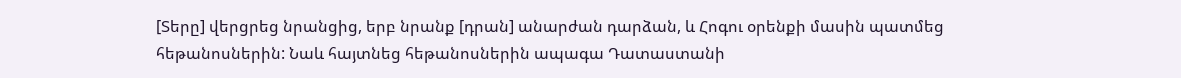[Տերը] վերցրեց նրանցից, երբ նրանք [դրան] անարժան դարձան, և Հոգու օրենքի մասին պատմեց հեթանոսներին: Նաև հայտնեց հեթանոսներին ապագա Դատաստանի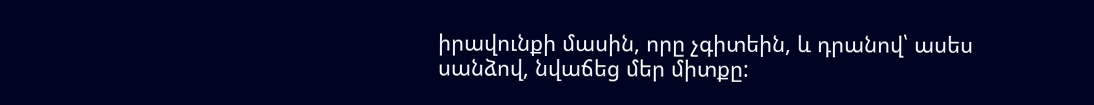իրավունքի մասին, որը չգիտեին, և դրանով՝ ասես սանձով, նվաճեց մեր միտքը: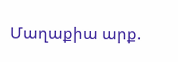Մաղաքիա արք.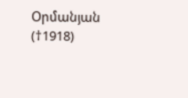Օրմանյան (†1918)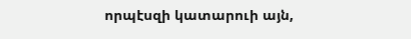որպէսզի կատարուի այն,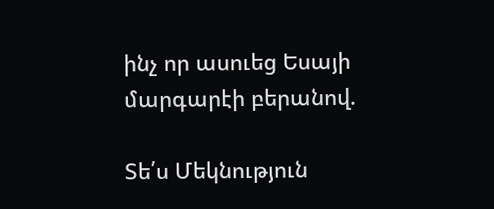ինչ որ ասուեց Եսայի մարգարէի բերանով.

Տե՛ս Մեկնություն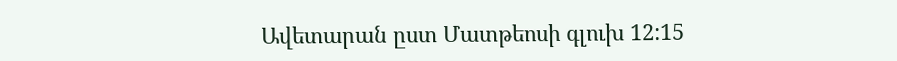Ավետարան ըստ Մատթեոսի գլուխ 12:15